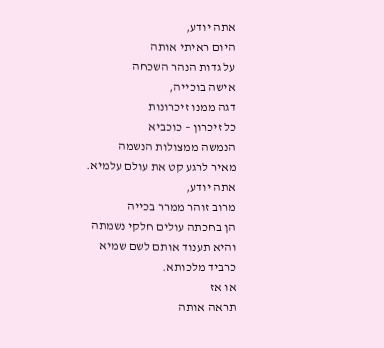אתה יודע,
היום ראיתי אותה
על גדות הנהר השכחה
אישה בוכייה,
דגה ממנו זיכרונות
כל זיכרון – כוכביא
הנמשה ממצולות הנשמה
מאיר לרגע קט את עולם עלמיא.
אתה יודע,
מרוב זוהר ממרר בכייה
הן בחכתה עולים חלקי נשמתה
והיא תענוד אותם לשם שמיא
כרביד מלכותא.
או אז
תראה אותה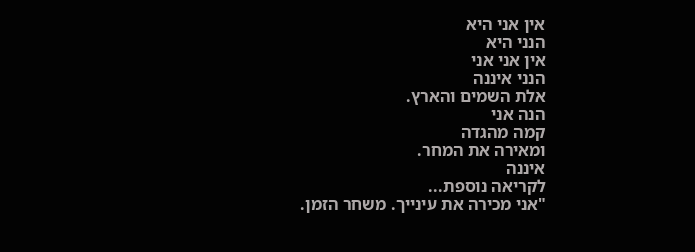אין אני היא
הנני היא
אין אני אני
הנני איננה
אלת השמים והארץ.
הנה אני
קמה מהגדה
ומאירה את המחר.
איננה
לקריאה נוספת...
"אני מכירה את עינייך. משחר הזמן.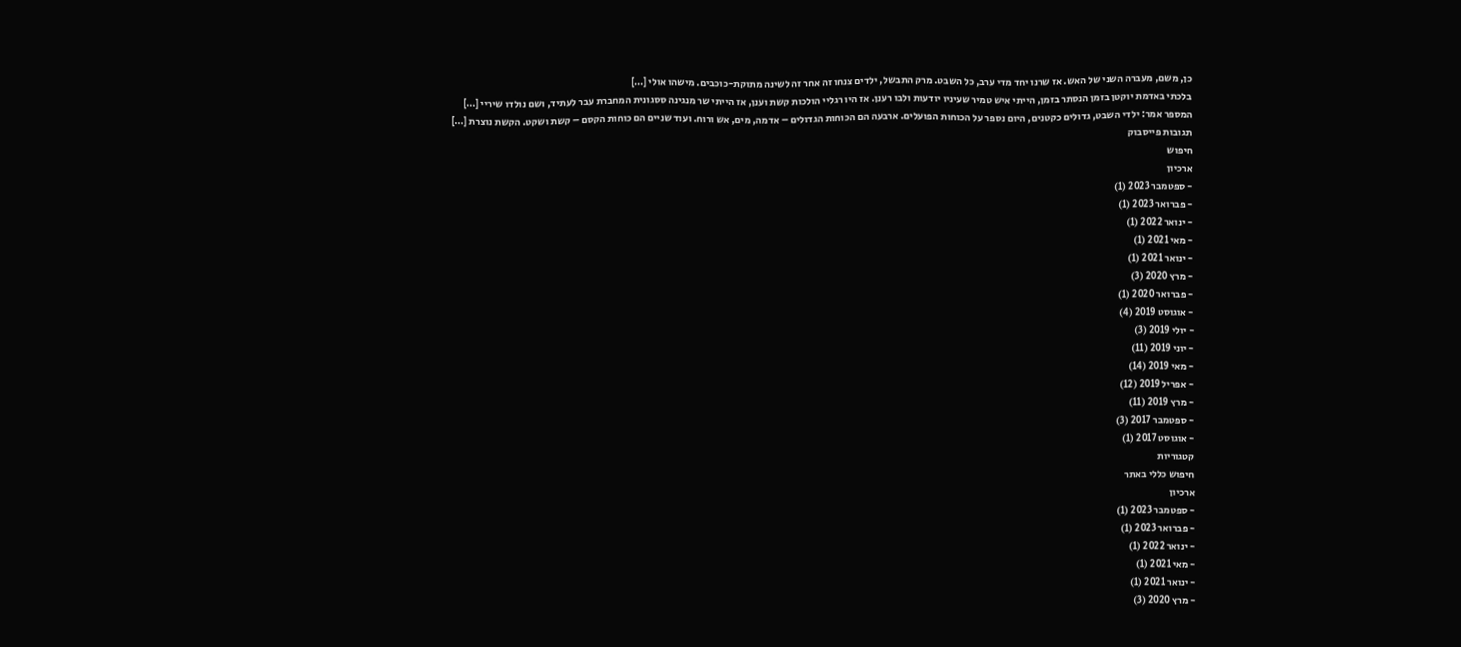כן, משם, מעברה השני של האש. אז שרנו יחד מדי ערב, כל השבט. מרק התבשל, ילדים צנחו זה אחר זה לשינה מתוקת-כוכבים. מישהו אולי […]
בלכתי באדמת יוקטן בזמן הנסתר בזמן, הייתי איש טמיר שעיניו יודעות ולבו רענן. אז היו רגליי הולכות קשת וענן, אז הייתי שר מנגינה ססגונית המחברת עבר לעתיד, ושם נולדו שיריי […]
המספר אמר: ילדי השבט, גדולים כקטנים, היום נספר על הכוחות הפועלים. ארבעה הם הכוחות הגדולים – אדמה, מים, אש ורוח. ועוד שניים הם כוחות הקסם – קשת ושקט. הקשת נוצרת […]
תגובות פייסבוק
חיפוש
ארכיון
- ספטמבר 2023 (1)
- פברואר 2023 (1)
- ינואר 2022 (1)
- מאי 2021 (1)
- ינואר 2021 (1)
- מרץ 2020 (3)
- פברואר 2020 (1)
- אוגוסט 2019 (4)
- יולי 2019 (3)
- יוני 2019 (11)
- מאי 2019 (14)
- אפריל 2019 (12)
- מרץ 2019 (11)
- ספטמבר 2017 (3)
- אוגוסט 2017 (1)
קטגוריות
חיפוש כללי באתר
ארכיון
- ספטמבר 2023 (1)
- פברואר 2023 (1)
- ינואר 2022 (1)
- מאי 2021 (1)
- ינואר 2021 (1)
- מרץ 2020 (3)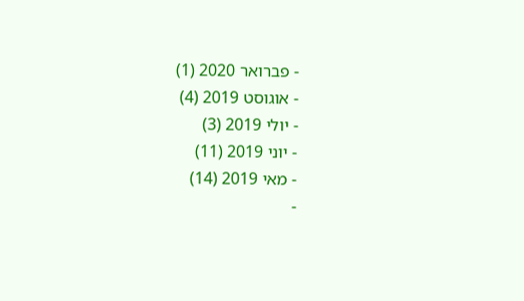- פברואר 2020 (1)
- אוגוסט 2019 (4)
- יולי 2019 (3)
- יוני 2019 (11)
- מאי 2019 (14)
-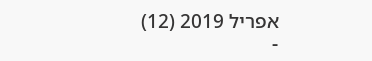אפריל 2019 (12)
-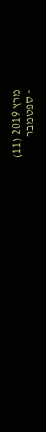מרץ 2019 (11)
- ספטמבר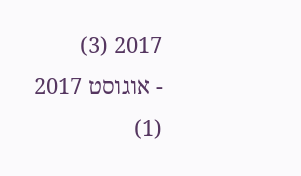2017 (3)
- אוגוסט 2017 (1)